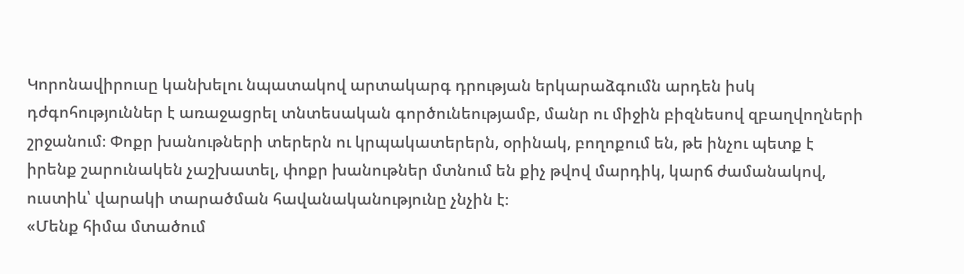Կորոնավիրուսը կանխելու նպատակով արտակարգ դրության երկարաձգումն արդեն իսկ դժգոհություններ է առաջացրել տնտեսական գործունեությամբ, մանր ու միջին բիզնեսով զբաղվողների շրջանում։ Փոքր խանութների տերերն ու կրպակատերերն, օրինակ, բողոքում են, թե ինչու պետք է իրենք շարունակեն չաշխատել, փոքր խանութներ մտնում են քիչ թվով մարդիկ, կարճ ժամանակով, ուստիև՝ վարակի տարածման հավանականությունը չնչին է։
«Մենք հիմա մտածում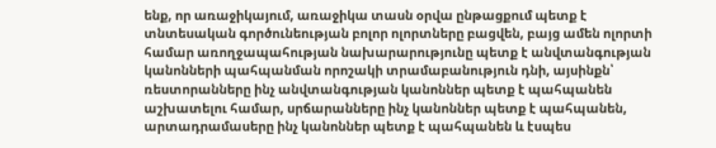ենք, որ առաջիկայում, առաջիկա տասն օրվա ընթացքում պետք է տնտեսական գործունեության բոլոր ոլորտները բացվեն, բայց ամեն ոլորտի համար առողջապահության նախարարությունը պետք է անվտանգության կանոնների պահպանման որոշակի տրամաբանություն դնի, այսինքն՝ ռեստորանները ինչ անվտանգության կանոններ պետք է պահպանեն աշխատելու համար, սրճարանները ինչ կանոններ պետք է պահպանեն, արտադրամասերը ինչ կանոններ պետք է պահպանեն և էսպես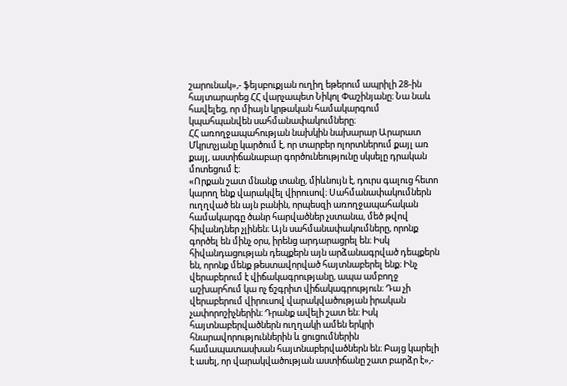շարունակ»,- ֆեյսբուքյան ուղիղ եթերում ապրիլի 28-ին հայտարարեց ՀՀ վարչապետ Նիկոլ Փաշինյանը։ Նա նաև հավելեց, որ միայն կրթական համակարգում կպահպանվեն սահմանափակումները։
ՀՀ առողջապահության նախկին նախարար Արարատ Մկրտչյանը կարծում է, որ տարբեր ոլորտներում քայլ առ քայլ, աստիճանաբար գործունեությունը սկսելը դրական մոտեցում է։
«Որքան շատ մնանք տանը, միևնույն է, դուրս գալուց հետո կարող ենք վարակվել վիրուսով։ Սահմանափակումներն ուղղված են այն բանին, որպեսզի առողջապահական համակարգը ծանր հարվածներ չստանա, մեծ թվով հիվանդներ չլինեն։ Այն սահմանափակումները, որոնք գործել են մինչ օրս, իրենց արդարացրել են։ Իսկ հիվանդացության դեպքերն այն արձանագրված դեպքերն են, որոնք մենք թեստավորված հայտնաբերել ենք։ Ինչ վերաբերում է վիճակագրությանը, ապա ամբողջ աշխարհում կա ոչ ճշգրիտ վիճակագրություն։ Դա չի վերաբերում վիրուսով վարակվածության իրական չափորոշիչներին։ Դրանք ավելի շատ են։ Իսկ հայտնաբերվածներն ուղղակի ամեն երկրի հնարավորություններին և ցուցումներին համապատասխան հայտնաբերվածներն են։ Բայց կարելի է ասել, որ վարակվածության աստիճանը շատ բարձր է»,-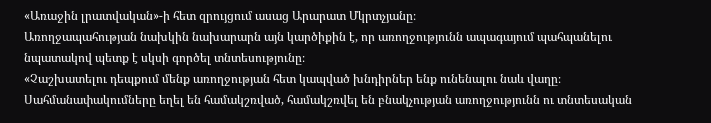«Առաջին լրատվական»-ի հետ զրույցում ասաց Արարատ Մկրտչյանը։
Առողջապահության նախկին նախարարն այն կարծիքին է, որ առողջությունն ապագայում պահպանելու նպատակով պետք է սկսի գործել տնտեսությունը։
«Չաշխատելու դեպքում մենք առողջության հետ կապված խնդիրներ ենք ունենալու նաև վաղը։ Սահմանափակումները եղել են համակշռված, համակշռվել են բնակչության առողջությունն ու տնտեսական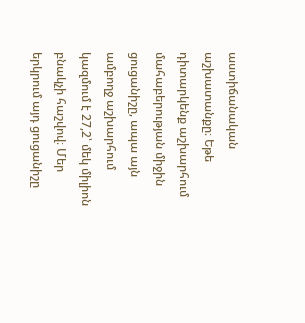աստիճանական աշխատանքը։ Եթե դիտարկենք աշխարհում մահաբերության միջին ցուցանիշը, ապա այն ամբողջ աշխարհում կազմում է 27,2՝ մեկ միլիոն բնակչի հաշվով։ Մեր երկրում այդ ցուցանիշը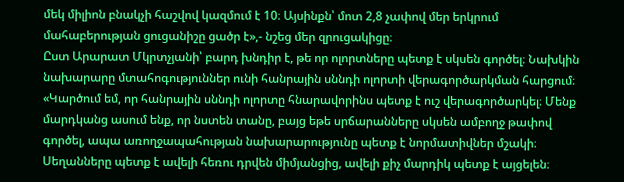մեկ միլիոն բնակչի հաշվով կազմում է 10։ Այսինքն՝ մոտ 2,8 չափով մեր երկրում մահաբերության ցուցանիշը ցածր է»,- նշեց մեր զրուցակիցը։
Ըստ Արարատ Մկրտչյանի՝ բարդ խնդիր է, թե որ ոլորտները պետք է սկսեն գործել։ Նախկին նախարարը մտահոգություններ ունի հանրային սննդի ոլորտի վերագործարկման հարցում։
«Կարծում եմ, որ հանրային սննդի ոլորտը հնարավորինս պետք է ուշ վերագործարկել։ Մենք մարդկանց ասում ենք, որ նստեն տանը, բայց եթե սրճարանները սկսեն ամբողջ թափով գործել, ապա առողջապահության նախարարությունը պետք է նորմատիվներ մշակի։ Սեղանները պետք է ավելի հեռու դրվեն միմյանցից, ավելի քիչ մարդիկ պետք է այցելեն։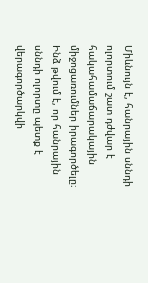Միևնույն է, հանրային սննդի ոլորտում շատ դժվար է հակահամաճարակային միջոցառումներ իրագործելը։ Ինձ թվում է, որ հանրային սննդի ոլորտը պետք է վերագործարկվի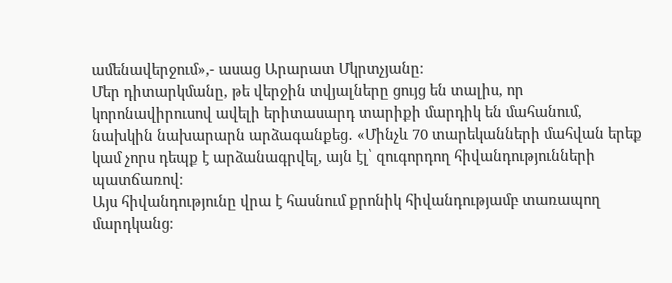ամենավերջում»,- ասաց Արարատ Մկրտչյանը։
Մեր դիտարկմանը, թե վերջին տվյալները ցույց են տալիս, որ կորոնավիրուսով ավելի երիտասարդ տարիքի մարդիկ են մահանում, նախկին նախարարն արձագանքեց․ «Մինչև 70 տարեկանների մահվան երեք կամ չորս դեպք է արձանագրվել, այն էլ՝ զուգորդող հիվանդությունների պատճառով։
Այս հիվանդությունը վրա է հասնում քրոնիկ հիվանդությամբ տառապող մարդկանց։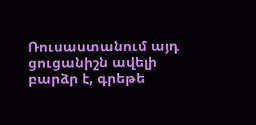Ռուսաստանում այդ ցուցանիշն ավելի բարձր է, գրեթե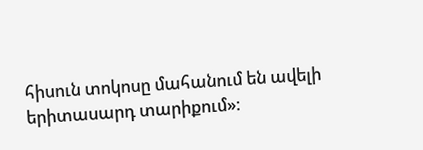հիսուն տոկոսը մահանում են ավելի երիտասարդ տարիքում»։